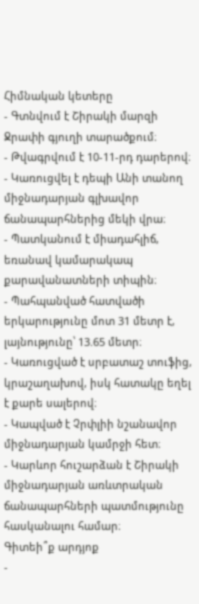Հիմնական կետերը
- Գտնվում է Շիրակի մարզի Ջրափի գյուղի տարածքում։
- Թվագրվում է 10-11-րդ դարերով։
- Կառուցվել է դեպի Անի տանող միջնադարյան գլխավոր ճանապարհներից մեկի վրա։
- Պատկանում է միադահլիճ, եռանավ կամարակապ քարավանատների տիպին։
- Պահպանված հատվածի երկարությունը մոտ 31 մետր է, լայնությունը՝ 13.65 մետր։
- Կառուցված է սրբատաշ տուֆից, կրաշաղախով, իսկ հատակը եղել է քարե սալերով։
- Կապված է Չրփլիի նշանավոր միջնադարյան կամրջի հետ։
- Կարևոր հուշարձան է Շիրակի միջնադարյան առևտրական ճանապարհների պատմությունը հասկանալու համար։
Գիտեի՞ք արդյոք
-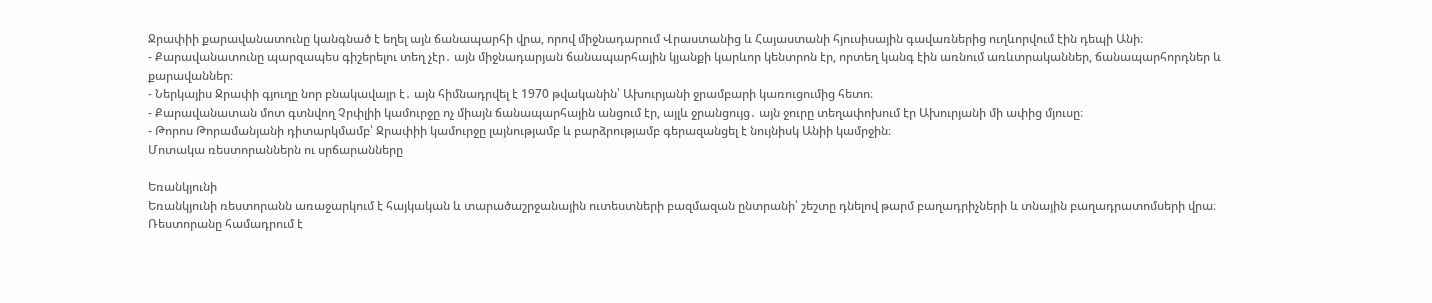Ջրափիի քարավանատունը կանգնած է եղել այն ճանապարհի վրա, որով միջնադարում Վրաստանից և Հայաստանի հյուսիսային գավառներից ուղևորվում էին դեպի Անի։
- Քարավանատունը պարզապես գիշերելու տեղ չէր․ այն միջնադարյան ճանապարհային կյանքի կարևոր կենտրոն էր, որտեղ կանգ էին առնում առևտրականներ, ճանապարհորդներ և քարավաններ։
- Ներկայիս Ջրափի գյուղը նոր բնակավայր է․ այն հիմնադրվել է 1970 թվականին՝ Ախուրյանի ջրամբարի կառուցումից հետո։
- Քարավանատան մոտ գտնվող Չրփլիի կամուրջը ոչ միայն ճանապարհային անցում էր, այլև ջրանցույց․ այն ջուրը տեղափոխում էր Ախուրյանի մի ափից մյուսը։
- Թորոս Թորամանյանի դիտարկմամբ՝ Ջրափիի կամուրջը լայնությամբ և բարձրությամբ գերազանցել է նույնիսկ Անիի կամրջին։
Մոտակա ռեստորաններն ու սրճարանները

Եռանկյունի
Եռանկյունի ռեստորանն առաջարկում է հայկական և տարածաշրջանային ուտեստների բազմազան ընտրանի՝ շեշտը դնելով թարմ բաղադրիչների և տնային բաղադրատոմսերի վրա։ Ռեստորանը համադրում է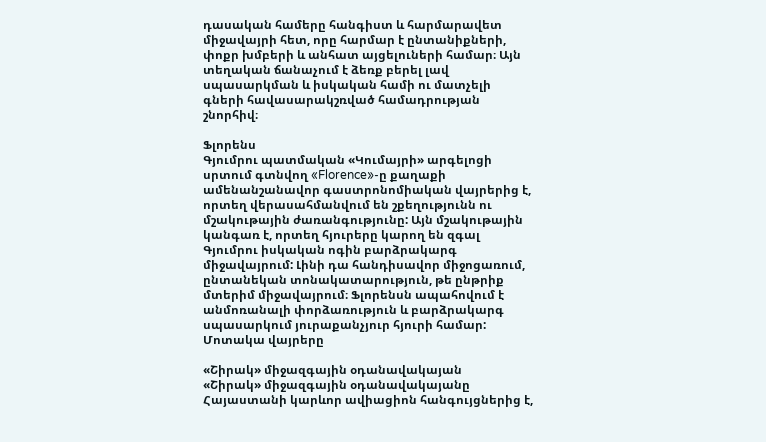դասական համերը հանգիստ և հարմարավետ միջավայրի հետ, որը հարմար է ընտանիքների, փոքր խմբերի և անհատ այցելուների համար։ Այն տեղական ճանաչում է ձեռք բերել լավ սպասարկման և իսկական համի ու մատչելի գների հավասարակշռված համադրության շնորհիվ։

Ֆլորենս
Գյումրու պատմական «Կումայրի» արգելոցի սրտում գտնվող «Florence»-ը քաղաքի ամենանշանավոր գաստրոնոմիական վայրերից է, որտեղ վերասահմանվում են շքեղությունն ու մշակութային ժառանգությունը: Այն մշակութային կանգառ է, որտեղ հյուրերը կարող են զգալ Գյումրու իսկական ոգին բարձրակարգ միջավայրում: Լինի դա հանդիսավոր միջոցառում, ընտանեկան տոնակատարություն, թե ընթրիք մտերիմ միջավայրում։ Ֆլորենսն ապահովում է անմոռանալի փորձառություն և բարձրակարգ սպասարկում յուրաքանչյուր հյուրի համար:
Մոտակա վայրերը

«Շիրակ» միջազգային օդանավակայան
«Շիրակ» միջազգային օդանավակայանը Հայաստանի կարևոր ավիացիոն հանգույցներից է,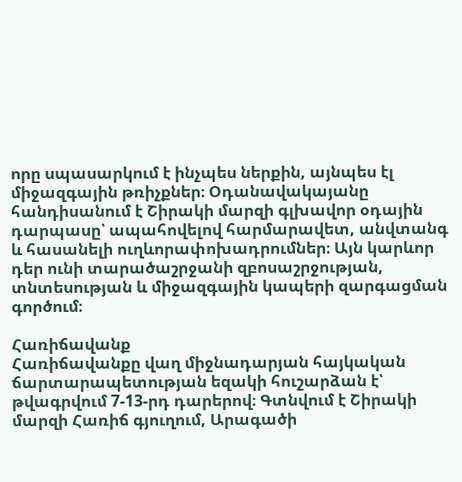որը սպասարկում է ինչպես ներքին, այնպես էլ միջազգային թռիչքներ։ Օդանավակայանը հանդիսանում է Շիրակի մարզի գլխավոր օդային դարպասը՝ ապահովելով հարմարավետ, անվտանգ և հասանելի ուղևորափոխադրումներ։ Այն կարևոր դեր ունի տարածաշրջանի զբոսաշրջության, տնտեսության և միջազգային կապերի զարգացման գործում։

Հառիճավանք
Հառիճավանքը վաղ միջնադարյան հայկական ճարտարապետության եզակի հուշարձան է՝ թվագրվում 7-13-րդ դարերով։ Գտնվում է Շիրակի մարզի Հառիճ գյուղում, Արագածի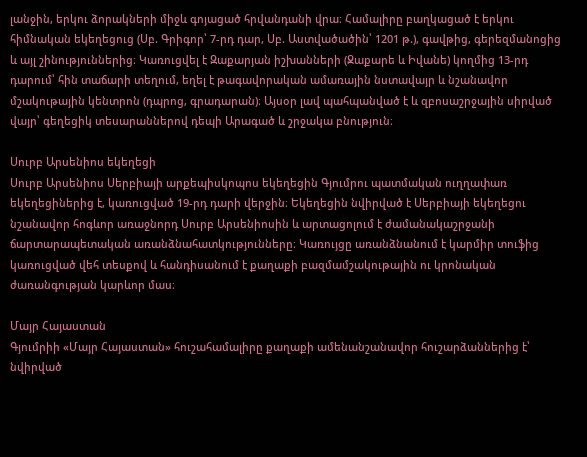լանջին, երկու ձորակների միջև գոյացած հրվանդանի վրա։ Համալիրը բաղկացած է երկու հիմնական եկեղեցուց (Սբ. Գրիգոր՝ 7-րդ դար, Սբ. Աստվածածին՝ 1201 թ.), գավթից, գերեզմանոցից և այլ շինություններից։ Կառուցվել է Զաքարյան իշխանների (Ջաքարե և Իվանե) կողմից 13-րդ դարում՝ հին տաճարի տեղում, եղել է թագավորական ամառային նստավայր և նշանավոր մշակութային կենտրոն (դպրոց, գրադարան)։ Այսօր լավ պահպանված է և զբոսաշրջային սիրված վայր՝ գեղեցիկ տեսարաններով դեպի Արագած և շրջակա բնություն։

Սուրբ Արսենիոս եկեղեցի
Սուրբ Արսենիոս Սերբիայի արքեպիսկոպոս եկեղեցին Գյումրու պատմական ուղղափառ եկեղեցիներից է, կառուցված 19-րդ դարի վերջին։ Եկեղեցին նվիրված է Սերբիայի եկեղեցու նշանավոր հոգևոր առաջնորդ Սուրբ Արսենիոսին և արտացոլում է ժամանակաշրջանի ճարտարապետական առանձնահատկությունները։ Կառույցը առանձնանում է կարմիր տուֆից կառուցված վեհ տեսքով և հանդիսանում է քաղաքի բազմամշակութային ու կրոնական ժառանգության կարևոր մաս։

Մայր Հայաստան
Գյումրիի «Մայր Հայաստան» հուշահամալիրը քաղաքի ամենանշանավոր հուշարձաններից է՝ նվիրված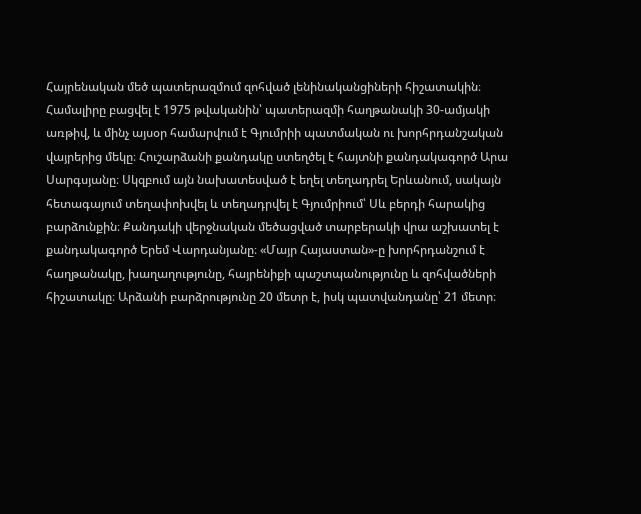Հայրենական մեծ պատերազմում զոհված լենինականցիների հիշատակին։ Համալիրը բացվել է 1975 թվականին՝ պատերազմի հաղթանակի 30-ամյակի առթիվ, և մինչ այսօր համարվում է Գյումրիի պատմական ու խորհրդանշական վայրերից մեկը։ Հուշարձանի քանդակը ստեղծել է հայտնի քանդակագործ Արա Սարգսյանը։ Սկզբում այն նախատեսված է եղել տեղադրել Երևանում, սակայն հետագայում տեղափոխվել և տեղադրվել է Գյումրիում՝ Սև բերդի հարակից բարձունքին։ Քանդակի վերջնական մեծացված տարբերակի վրա աշխատել է քանդակագործ Երեմ Վարդանյանը։ «Մայր Հայաստան»-ը խորհրդանշում է հաղթանակը, խաղաղությունը, հայրենիքի պաշտպանությունը և զոհվածների հիշատակը։ Արձանի բարձրությունը 20 մետր է, իսկ պատվանդանը՝ 21 մետր։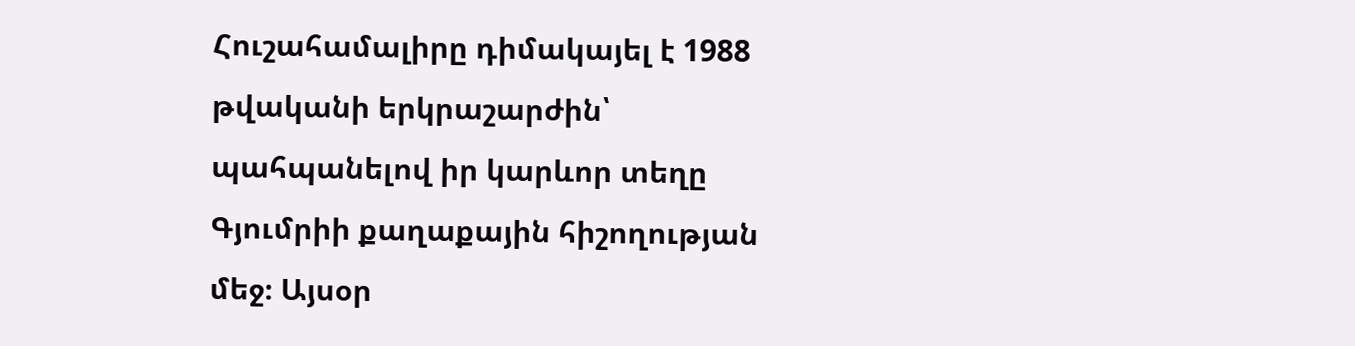Հուշահամալիրը դիմակայել է 1988 թվականի երկրաշարժին՝ պահպանելով իր կարևոր տեղը Գյումրիի քաղաքային հիշողության մեջ։ Այսօր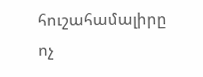հուշահամալիրը ոչ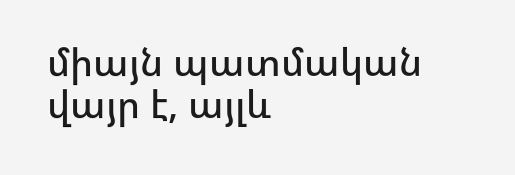միայն պատմական վայր է, այլև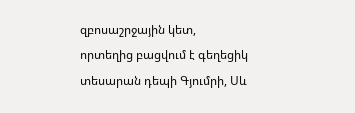զբոսաշրջային կետ, որտեղից բացվում է գեղեցիկ տեսարան դեպի Գյումրի, Սև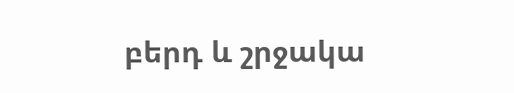բերդ և շրջակա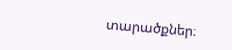տարածքներ։